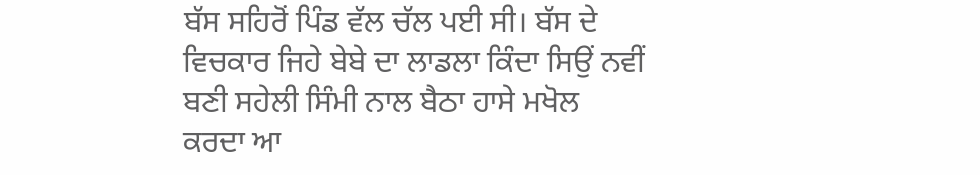ਬੱਸ ਸਹਿਰੋਂ ਪਿੰਡ ਵੱਲ ਚੱਲ ਪਈ ਸੀ। ਬੱਸ ਦੇ ਵਿਚਕਾਰ ਜਿਹੇ ਬੇਬੇ ਦਾ ਲਾਡਲਾ ਕਿੰਦਾ ਸਿਉਂ ਨਵੀਂ ਬਣੀ ਸਹੇਲੀ ਸਿੰਮੀ ਨਾਲ ਬੈਠਾ ਹਾਸੇ ਮਖੋਲ ਕਰਦਾ ਆ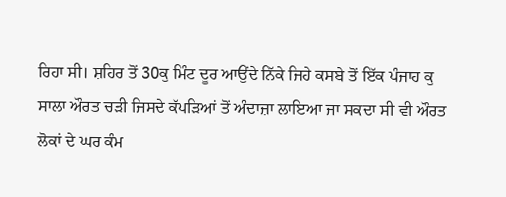ਰਿਹਾ ਸੀ। ਸ਼ਹਿਰ ਤੋਂ 30ਕੁ ਮਿੰਟ ਦੂਰ ਆਉਂਦੇ ਨਿੱਕੇ ਜਿਹੇ ਕਸਬੇ ਤੋਂ ਇੱਕ ਪੰਜਾਹ ਕੁ ਸਾਲਾ ਔਰਤ ਚੜੀ ਜਿਸਦੇ ਕੱਪੜਿਆਂ ਤੋਂ ਅੰਦਾਜ਼ਾ ਲਾਇਆ ਜਾ ਸਕਦਾ ਸੀ ਵੀ ਔਰਤ ਲੋਕਾਂ ਦੇ ਘਰ ਕੰਮ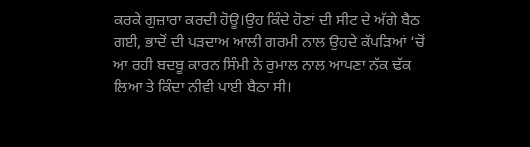ਕਰਕੇ ਗੁਜ਼ਾਰਾ ਕਰਦੀ ਹੋਊ।ਉਹ ਕਿੰਦੇ ਹੋਣਾਂ ਦੀ ਸੀਟ ਦੇ ਅੱਗੇ ਬੈਠ ਗਈ, ਭਾਦੋਂ ਦੀ ਪੜਦਾਅ ਆਲੀ ਗਰਮੀ ਨਾਲ ਉਹਦੇ ਕੱਪੜਿਆਂ ‘ਚੋਂ ਆ ਰਹੀ ਬਦਬੂ ਕਾਰਨ ਸਿੰਮੀ ਨੇ ਰੁਮਾਲ ਨਾਲ ਆਪਣਾ ਨੱਕ ਢੱਕ ਲਿਆ ਤੇ ਕਿੰਦਾ ਨੀਵੀ ਪਾਈ ਬੈਠਾ ਸੀ।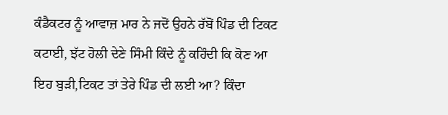ਕੰਡੈਕਟਰ ਨੂੰ ਆਵਾਜ਼ ਮਾਰ ਨੇ ਜਦੋਂ ਉਹਨੇ ਰੱਬੋਂ ਪਿੰਡ ਦੀ ਟਿਕਟ ਕਟਾਈ, ਝੱਟ ਹੋਲੀ ਦੇਣੇ ਸਿੰਮੀ ਕਿੰਦੇ ਨੂੰ ਕਹਿੰਦੀ ਕਿ ਕੋਣ ਆ ਇਹ ਬੁੜੀ,ਟਿਕਟ ਤਾਂ ਤੇਰੇ ਪਿੰਡ ਦੀ ਲਈ ਆ? ਕਿੰਦਾ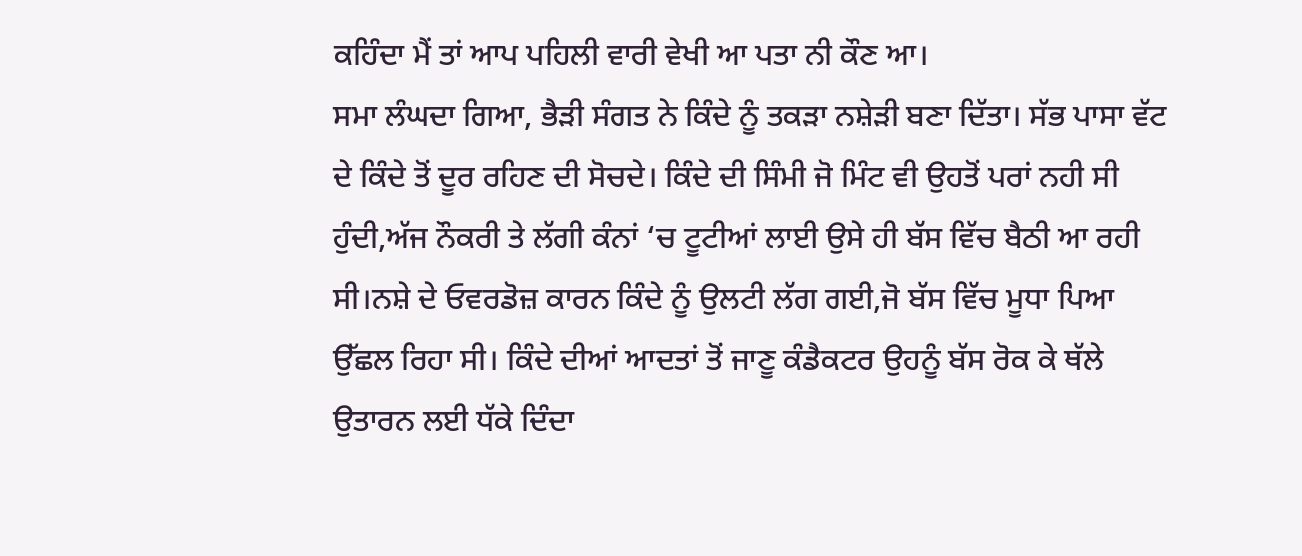ਕਹਿੰਦਾ ਮੈਂ ਤਾਂ ਆਪ ਪਹਿਲੀ ਵਾਰੀ ਵੇਖੀ ਆ ਪਤਾ ਨੀ ਕੌਣ ਆ।
ਸਮਾ ਲੰਘਦਾ ਗਿਆ, ਭੈੜੀ ਸੰਗਤ ਨੇ ਕਿੰਦੇ ਨੂੰ ਤਕੜਾ ਨਸ਼ੇੜੀ ਬਣਾ ਦਿੱਤਾ। ਸੱਭ ਪਾਸਾ ਵੱਟ ਦੇ ਕਿੰਦੇ ਤੋਂ ਦੂਰ ਰਹਿਣ ਦੀ ਸੋਚਦੇ। ਕਿੰਦੇ ਦੀ ਸਿੰਮੀ ਜੋ ਮਿੰਟ ਵੀ ਉਹਤੋਂ ਪਰਾਂ ਨਹੀ ਸੀ ਹੁੰਦੀ,ਅੱਜ ਨੌਕਰੀ ਤੇ ਲੱਗੀ ਕੰਨਾਂ ‘ਚ ਟੂਟੀਆਂ ਲਾਈ ਉਸੇ ਹੀ ਬੱਸ ਵਿੱਚ ਬੈਠੀ ਆ ਰਹੀ ਸੀ।ਨਸ਼ੇ ਦੇ ਓਵਰਡੋਜ਼ ਕਾਰਨ ਕਿੰਦੇ ਨੂੰ ਉਲਟੀ ਲੱਗ ਗਈ,ਜੋ ਬੱਸ ਵਿੱਚ ਮੂਧਾ ਪਿਆ ਉੱਛਲ ਰਿਹਾ ਸੀ। ਕਿੰਦੇ ਦੀਆਂ ਆਦਤਾਂ ਤੋਂ ਜਾਣੂ ਕੰਡੈਕਟਰ ਉਹਨੂੰ ਬੱਸ ਰੋਕ ਕੇ ਥੱਲੇ ਉਤਾਰਨ ਲਈ ਧੱਕੇ ਦਿੰਦਾ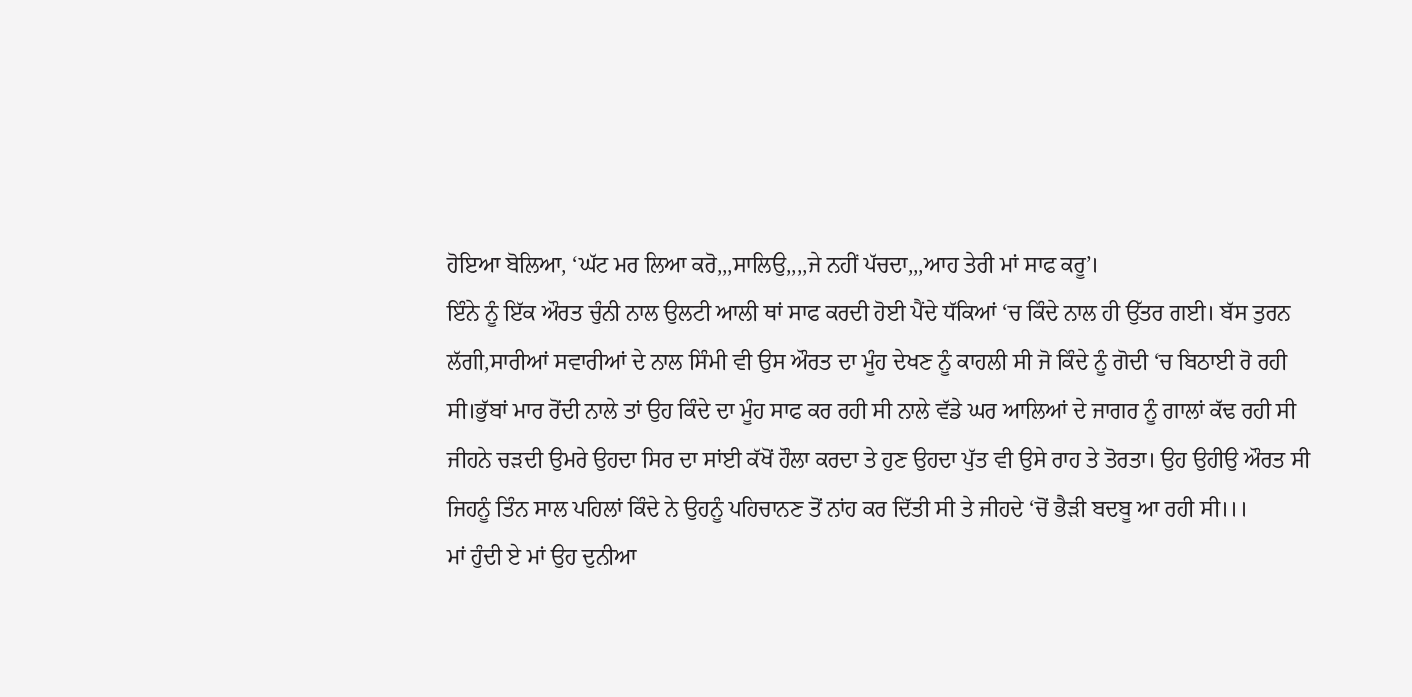ਹੋਇਆ ਬੋਲਿਆ, ‘ਘੱਟ ਮਰ ਲਿਆ ਕਰੋ,,,ਸਾਲਿਉ,,,,ਜੇ ਨਹੀਂ ਪੱਚਦਾ,,,ਆਹ ਤੇਰੀ ਮਾਂ ਸਾਫ ਕਰੂ’।
ਇੰਨੇ ਨੂੰ ਇੱਕ ਔਰਤ ਚੁੰਨੀ ਨਾਲ ਉਲਟੀ ਆਲੀ ਥਾਂ ਸਾਫ ਕਰਦੀ ਹੋਈ ਪੈਂਦੇ ਧੱਕਿਆਂ ‘ਚ ਕਿੰਦੇ ਨਾਲ ਹੀ ਉੱਤਰ ਗਈ। ਬੱਸ ਤੁਰਨ ਲੱਗੀ,ਸਾਰੀਆਂ ਸਵਾਰੀਆਂ ਦੇ ਨਾਲ ਸਿੰਮੀ ਵੀ ਉਸ ਔਰਤ ਦਾ ਮੂੰਹ ਦੇਖਣ ਨੂੰ ਕਾਹਲੀ ਸੀ ਜੋ ਕਿੰਦੇ ਨੂੰ ਗੋਦੀ ‘ਚ ਬਿਠਾਈ ਰੋ ਰਹੀ ਸੀ।ਭੁੱਬਾਂ ਮਾਰ ਰੋਂਦੀ ਨਾਲੇ ਤਾਂ ਉਹ ਕਿੰਦੇ ਦਾ ਮੂੰਹ ਸਾਫ ਕਰ ਰਹੀ ਸੀ ਨਾਲੇ ਵੱਡੇ ਘਰ ਆਲਿਆਂ ਦੇ ਜਾਗਰ ਨੂੰ ਗਾਲਾਂ ਕੱਢ ਰਹੀ ਸੀ ਜੀਹਨੇ ਚੜਦੀ ਉਮਰੇ ਉਹਦਾ ਸਿਰ ਦਾ ਸਾਂਈ ਕੱਖੋਂ ਹੌਲਾ ਕਰਦਾ ਤੇ ਹੁਣ ਉਹਦਾ ਪੁੱਤ ਵੀ ਉਸੇ ਰਾਹ ਤੇ ਤੋਰਤਾ। ਉਹ ਉਹੀਉ ਔਰਤ ਸੀ ਜਿਹਨੂੰ ਤਿੰਨ ਸਾਲ ਪਹਿਲਾਂ ਕਿੰਦੇ ਨੇ ਉਹਨੂੰ ਪਹਿਚਾਨਣ ਤੋਂ ਨਾਂਹ ਕਰ ਦਿੱਤੀ ਸੀ ਤੇ ਜੀਹਦੇ ‘ਚੋਂ ਭੈੜੀ ਬਦਬੂ ਆ ਰਹੀ ਸੀ।।।
ਮਾਂ ਹੁੰਦੀ ਏ ਮਾਂ ਉਹ ਦੁਨੀਆ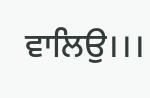ਵਾਲਿਉ।।।